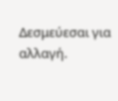Δεσμεύεσαι για αλλαγή.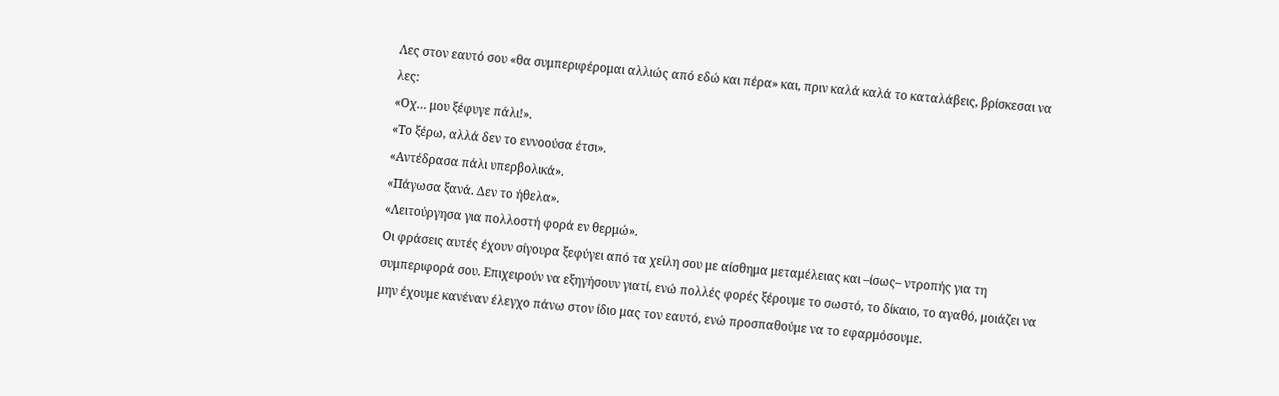Λες στον εαυτό σου «θα συμπεριφέρομαι αλλιώς από εδώ και πέρα» και, πριν καλά καλά το καταλάβεις, βρίσκεσαι να λες:
«Οχ… μου ξέφυγε πάλι!».
«Το ξέρω, αλλά δεν το εννοούσα έτσι».
«Αντέδρασα πάλι υπερβολικά».
«Πάγωσα ξανά. Δεν το ήθελα».
«Λειτούργησα για πολλοστή φορά εν θερμώ».
Οι φράσεις αυτές έχουν σίγουρα ξεφύγει από τα χείλη σου με αίσθημα μεταμέλειας και –ίσως– ντροπής για τη συμπεριφορά σου. Επιχειρούν να εξηγήσουν γιατί, ενώ πολλές φορές ξέρουμε το σωστό, το δίκαιο, το αγαθό, μοιάζει να μην έχουμε κανέναν έλεγχο πάνω στον ίδιο μας τον εαυτό, ενώ προσπαθούμε να το εφαρμόσουμε.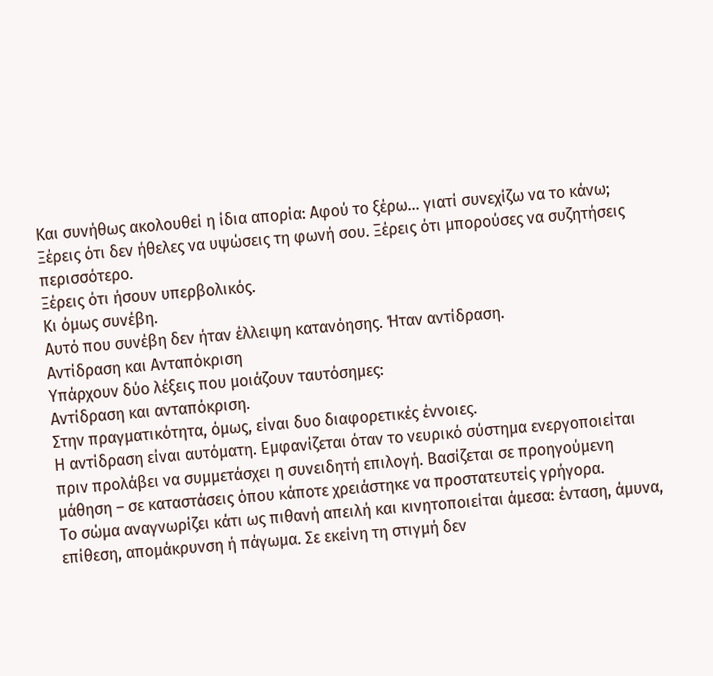Και συνήθως ακολουθεί η ίδια απορία: Αφού το ξέρω… γιατί συνεχίζω να το κάνω;
Ξέρεις ότι δεν ήθελες να υψώσεις τη φωνή σου. Ξέρεις ότι μπορούσες να συζητήσεις περισσότερο.
Ξέρεις ότι ήσουν υπερβολικός.
Κι όμως συνέβη.
Αυτό που συνέβη δεν ήταν έλλειψη κατανόησης. Ήταν αντίδραση.
Αντίδραση και Ανταπόκριση
Υπάρχουν δύο λέξεις που μοιάζουν ταυτόσημες:
Αντίδραση και ανταπόκριση.
Στην πραγματικότητα, όμως, είναι δυο διαφορετικές έννοιες.
Η αντίδραση είναι αυτόματη. Εμφανίζεται όταν το νευρικό σύστημα ενεργοποιείται πριν προλάβει να συμμετάσχει η συνειδητή επιλογή. Βασίζεται σε προηγούμενη μάθηση – σε καταστάσεις όπου κάποτε χρειάστηκε να προστατευτείς γρήγορα.
Το σώμα αναγνωρίζει κάτι ως πιθανή απειλή και κινητοποιείται άμεσα: ένταση, άμυνα, επίθεση, απομάκρυνση ή πάγωμα. Σε εκείνη τη στιγμή δεν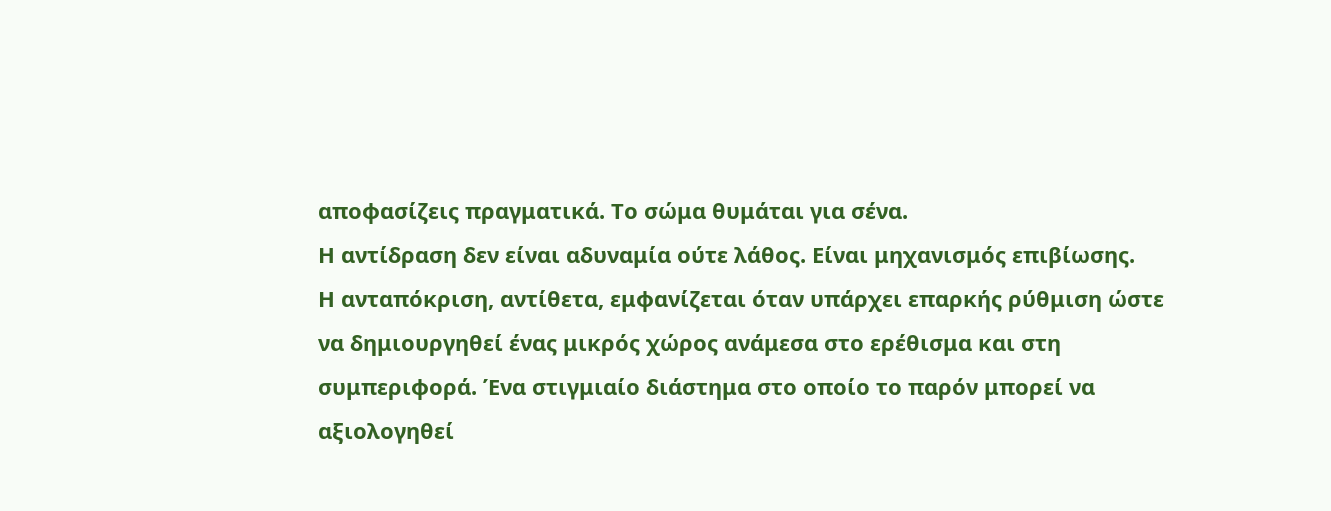αποφασίζεις πραγματικά. Το σώμα θυμάται για σένα.
Η αντίδραση δεν είναι αδυναμία ούτε λάθος. Είναι μηχανισμός επιβίωσης.
Η ανταπόκριση, αντίθετα, εμφανίζεται όταν υπάρχει επαρκής ρύθμιση ώστε να δημιουργηθεί ένας μικρός χώρος ανάμεσα στο ερέθισμα και στη συμπεριφορά. Ένα στιγμιαίο διάστημα στο οποίο το παρόν μπορεί να αξιολογηθεί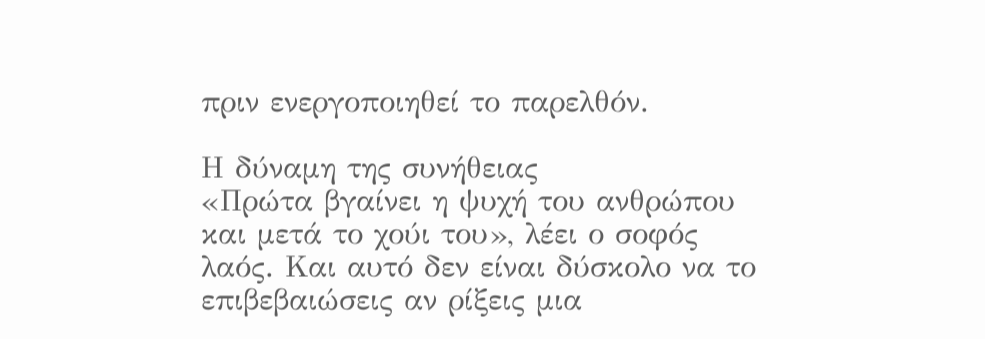πριν ενεργοποιηθεί το παρελθόν.

Η δύναμη της συνήθειας
«Πρώτα βγαίνει η ψυχή του ανθρώπου και μετά το χούι του», λέει ο σοφός λαός. Και αυτό δεν είναι δύσκολο να το επιβεβαιώσεις αν ρίξεις μια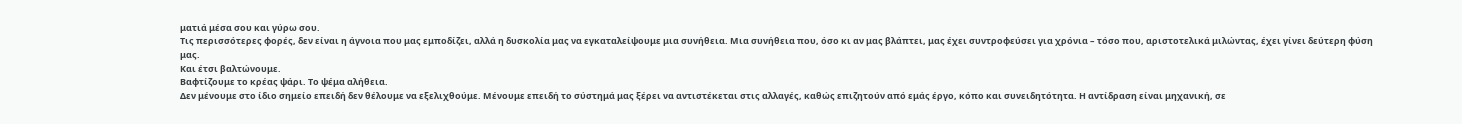ματιά μέσα σου και γύρω σου.
Τις περισσότερες φορές, δεν είναι η άγνοια που μας εμποδίζει, αλλά η δυσκολία μας να εγκαταλείψουμε μια συνήθεια. Μια συνήθεια που, όσο κι αν μας βλάπτει, μας έχει συντροφεύσει για χρόνια – τόσο που, αριστοτελικά μιλώντας, έχει γίνει δεύτερη φύση μας.
Και έτσι βαλτώνουμε.
Βαφτίζουμε το κρέας ψάρι. Το ψέμα αλήθεια.
Δεν μένουμε στο ίδιο σημείο επειδή δεν θέλουμε να εξελιχθούμε. Μένουμε επειδή το σύστημά μας ξέρει να αντιστέκεται στις αλλαγές, καθώς επιζητούν από εμάς έργο, κόπο και συνειδητότητα. Η αντίδραση είναι μηχανική, σε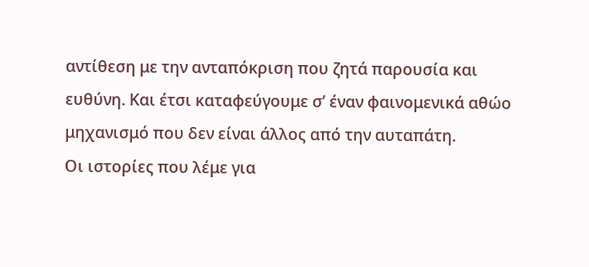αντίθεση με την ανταπόκριση που ζητά παρουσία και ευθύνη. Και έτσι καταφεύγουμε σ’ έναν φαινομενικά αθώο μηχανισμό που δεν είναι άλλος από την αυταπάτη.
Οι ιστορίες που λέμε για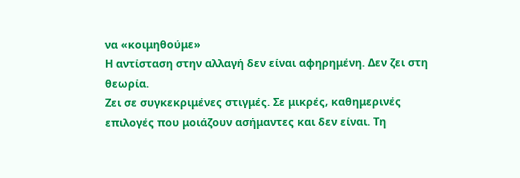να «κοιμηθούμε»
Η αντίσταση στην αλλαγή δεν είναι αφηρημένη. Δεν ζει στη θεωρία.
Ζει σε συγκεκριμένες στιγμές. Σε μικρές, καθημερινές επιλογές που μοιάζουν ασήμαντες και δεν είναι. Τη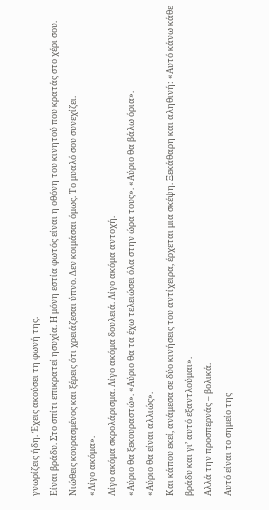γνωρίζεις ήδη. Έχεις ακούσει τη φωνή της.
Είναι βράδυ. Στο σπίτι επικρατεί ησυχία. Η μόνη εστία φωτός είναι η οθόνη του κινητού που κρατάς στο χέρι σου.
Νιώθεις κουρασμένος και ξέρεις ότι χρειάζεσαι ύπνο. Δεν κοιμάσαι όμως. Το μυαλό σου συνεχίζει.
«Λίγο ακόμα».
Λίγο ακόμα σκρολάρισμα. Λίγο ακόμα δουλειά. Λίγο ακόμα αντοχή.
«Αύριο θα ξεκουραστώ». «Αύριο θα τα έχω τελειώσει όλα στην ώρα τους». «Αύριο θα βάλω όρια».
«Αύριο θα είναι αλλιώς».
Και κάπου εκεί, ανάμεσα σε δύο κινήσεις του αντίχειρα, έρχεται μια σκέψη. Ξεκάθαρη και αληθινή: «Αυτό κάνω κάθε βράδυ και γι’ αυτό εξαντλούμαι».
Αλλά την προσπερνάς – βολικά.
Αυτό είναι το σημείο της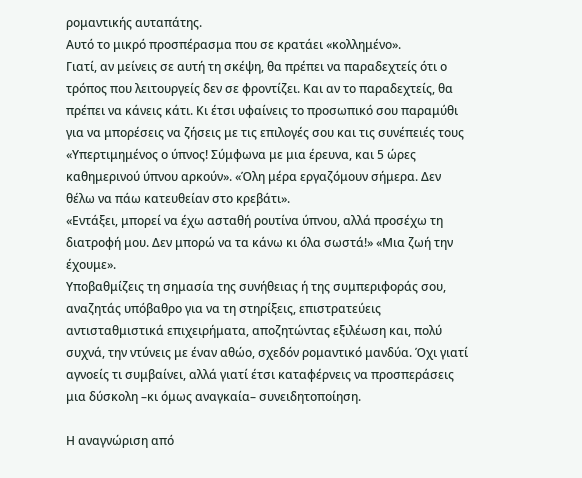ρομαντικής αυταπάτης.
Αυτό το μικρό προσπέρασμα που σε κρατάει «κολλημένο».
Γιατί, αν μείνεις σε αυτή τη σκέψη, θα πρέπει να παραδεχτείς ότι ο τρόπος που λειτουργείς δεν σε φροντίζει. Και αν το παραδεχτείς, θα πρέπει να κάνεις κάτι. Κι έτσι υφαίνεις το προσωπικό σου παραμύθι για να μπορέσεις να ζήσεις με τις επιλογές σου και τις συνέπειές τους
«Υπερτιμημένος ο ύπνος! Σύμφωνα με μια έρευνα, και 5 ώρες καθημερινού ύπνου αρκούν». «Όλη μέρα εργαζόμουν σήμερα. Δεν θέλω να πάω κατευθείαν στο κρεβάτι».
«Εντάξει, μπορεί να έχω ασταθή ρουτίνα ύπνου, αλλά προσέχω τη διατροφή μου. Δεν μπορώ να τα κάνω κι όλα σωστά!» «Μια ζωή την έχουμε».
Υποβαθμίζεις τη σημασία της συνήθειας ή της συμπεριφοράς σου, αναζητάς υπόβαθρο για να τη στηρίξεις, επιστρατεύεις αντισταθμιστικά επιχειρήματα, αποζητώντας εξιλέωση και, πολύ συχνά, την ντύνεις με έναν αθώο, σχεδόν ρομαντικό μανδύα. Όχι γιατί αγνοείς τι συμβαίνει, αλλά γιατί έτσι καταφέρνεις να προσπεράσεις μια δύσκολη –κι όμως αναγκαία– συνειδητοποίηση.

Η αναγνώριση από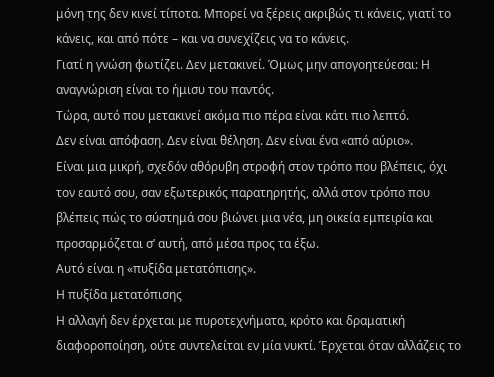μόνη της δεν κινεί τίποτα. Μπορεί να ξέρεις ακριβώς τι κάνεις, γιατί το κάνεις, και από πότε – και να συνεχίζεις να το κάνεις.
Γιατί η γνώση φωτίζει. Δεν μετακινεί. Όμως μην απογοητεύεσαι: Η αναγνώριση είναι το ήμισυ του παντός.
Τώρα, αυτό που μετακινεί ακόμα πιο πέρα είναι κάτι πιο λεπτό.
Δεν είναι απόφαση. Δεν είναι θέληση. Δεν είναι ένα «από αύριο».
Είναι μια μικρή, σχεδόν αθόρυβη στροφή στον τρόπο που βλέπεις, όχι τον εαυτό σου, σαν εξωτερικός παρατηρητής, αλλά στον τρόπο που βλέπεις πώς το σύστημά σου βιώνει μια νέα, μη οικεία εμπειρία και προσαρμόζεται σ’ αυτή, από μέσα προς τα έξω.
Αυτό είναι η «πυξίδα μετατόπισης».
Η πυξίδα μετατόπισης
Η αλλαγή δεν έρχεται με πυροτεχνήματα, κρότο και δραματική διαφοροποίηση, ούτε συντελείται εν μία νυκτί. Έρχεται όταν αλλάζεις το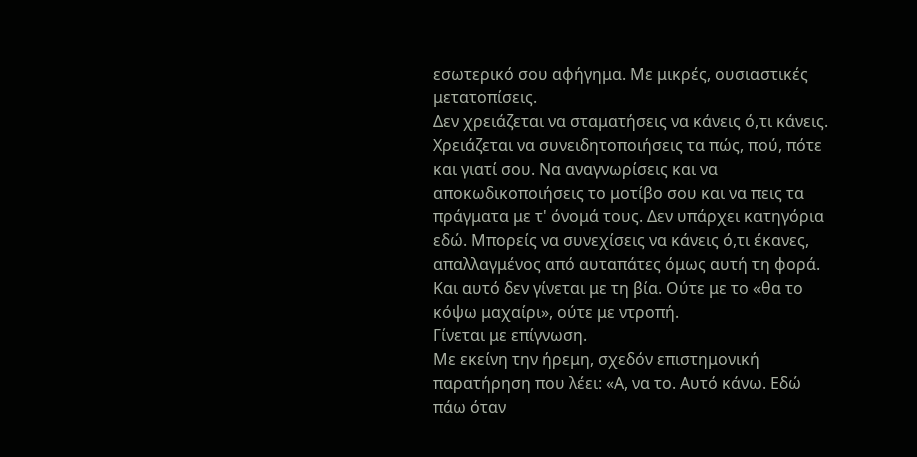εσωτερικό σου αφήγημα. Με μικρές, ουσιαστικές μετατοπίσεις.
Δεν χρειάζεται να σταματήσεις να κάνεις ό,τι κάνεις. Χρειάζεται να συνειδητοποιήσεις τα πώς, πού, πότε και γιατί σου. Να αναγνωρίσεις και να αποκωδικοποιήσεις το μοτίβο σου και να πεις τα πράγματα με τ' όνομά τους. Δεν υπάρχει κατηγόρια εδώ. Μπορείς να συνεχίσεις να κάνεις ό,τι έκανες, απαλλαγμένος από αυταπάτες όμως αυτή τη φορά. Και αυτό δεν γίνεται με τη βία. Ούτε με το «θα το κόψω μαχαίρι», ούτε με ντροπή.
Γίνεται με επίγνωση.
Με εκείνη την ήρεμη, σχεδόν επιστημονική παρατήρηση που λέει: «Α, να το. Αυτό κάνω. Εδώ πάω όταν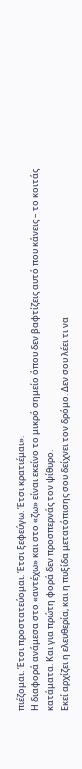πιέζομαι. Έτσι προστατεύομαι. Έτσι ξεφεύγω. Έτσι κρατιέμαι».
Η διαφορά ανάμεσα στο «αντέχω» και στο «ζω» είναι εκείνο το μικρό σημείο όπου δεν βαφτίζεις αυτό που κάνεις – το κοιτάς κατάματα. Και για πρώτη φορά δεν προσπερνάς τον ψίθυρο.
Εκεί αρχίζει η ελευθερία, και η πυξίδα μετατόπισης σου δείχνει τον δρόμο. Δεν σου λέει τι να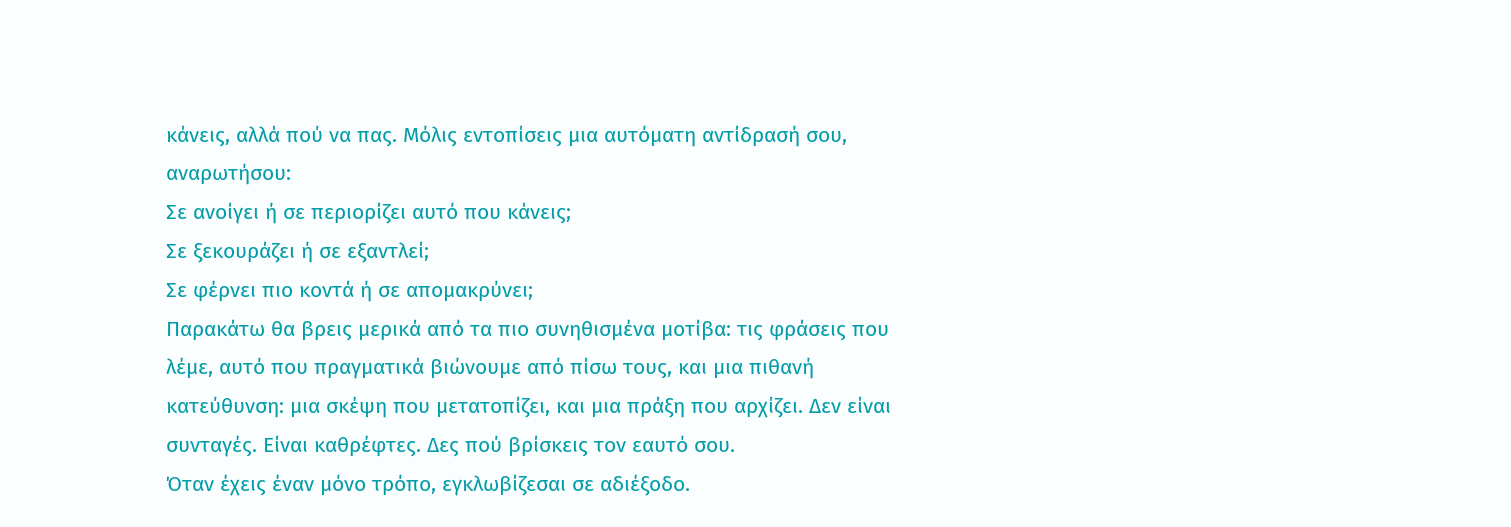κάνεις, αλλά πού να πας. Μόλις εντοπίσεις μια αυτόματη αντίδρασή σου, αναρωτήσου:
Σε ανοίγει ή σε περιορίζει αυτό που κάνεις;
Σε ξεκουράζει ή σε εξαντλεί;
Σε φέρνει πιο κοντά ή σε απομακρύνει;
Παρακάτω θα βρεις μερικά από τα πιο συνηθισμένα μοτίβα: τις φράσεις που λέμε, αυτό που πραγματικά βιώνουμε από πίσω τους, και μια πιθανή κατεύθυνση: μια σκέψη που μετατοπίζει, και μια πράξη που αρχίζει. Δεν είναι συνταγές. Είναι καθρέφτες. Δες πού βρίσκεις τον εαυτό σου.
Όταν έχεις έναν μόνο τρόπο, εγκλωβίζεσαι σε αδιέξοδο.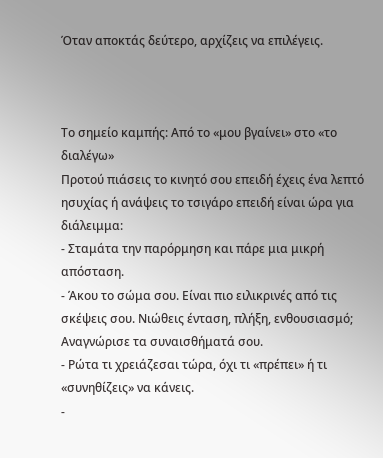Όταν αποκτάς δεύτερο, αρχίζεις να επιλέγεις.



Το σημείο καμπής: Από το «μου βγαίνει» στο «το διαλέγω»
Προτού πιάσεις το κινητό σου επειδή έχεις ένα λεπτό ησυχίας ή ανάψεις το τσιγάρο επειδή είναι ώρα για διάλειμμα:
- Σταμάτα την παρόρμηση και πάρε μια μικρή απόσταση.
- Άκου το σώμα σου. Είναι πιο ειλικρινές από τις σκέψεις σου. Νιώθεις ένταση, πλήξη, ενθουσιασμό; Αναγνώρισε τα συναισθήματά σου.
- Ρώτα τι χρειάζεσαι τώρα, όχι τι «πρέπει» ή τι «συνηθίζεις» να κάνεις.
-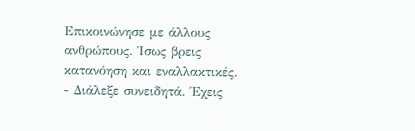Επικοινώνησε με άλλους ανθρώπους. Ίσως βρεις κατανόηση και εναλλακτικές.
- Διάλεξε συνειδητά. Έχεις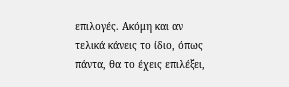επιλογές. Ακόμη και αν τελικά κάνεις το ίδιο, όπως πάντα, θα το έχεις επιλέξει,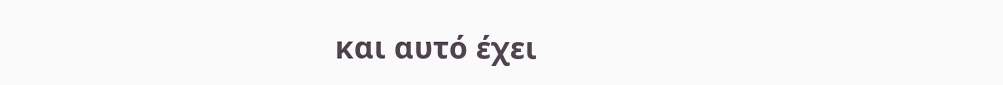και αυτό έχει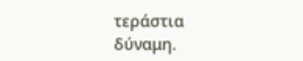τεράστια δύναμη.